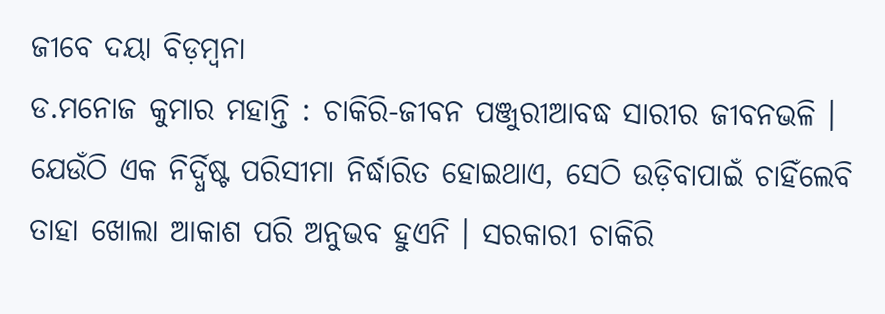ଜୀବେ ଦୟା ବିଡ଼ମ୍ବନା
ଡ.ମନୋଜ କୁମାର ମହାନ୍ତି : ଚାକିରି-ଜୀବନ ପଞ୍ଜୁରୀଆବଦ୍ଧ ସାରୀର ଜୀବନଭଳି । ଯେଉଁଠି ଏକ ନିର୍ଦ୍ଧିଷ୍ଟ ପରିସୀମା ନିର୍ଦ୍ଧାରିତ ହୋଇଥାଏ, ସେଠି ଉଡ଼ିବାପାଇଁ ଚାହିଁଲେବି ତାହା ଖୋଲା ଆକାଶ ପରି ଅନୁଭବ ହୁଏନି । ସରକାରୀ ଚାକିରି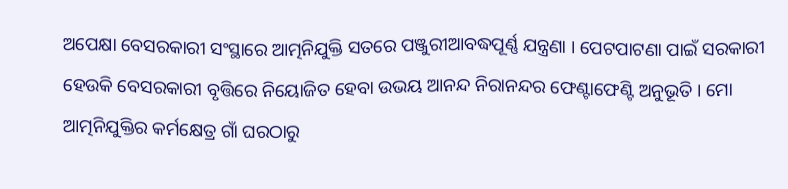ଅପେକ୍ଷା ବେସରକାରୀ ସଂସ୍ଥାରେ ଆତ୍ମନିଯୁକ୍ତି ସତରେ ପଞ୍ଜୁରୀଆବଦ୍ଧପୂର୍ଣ୍ଣ ଯନ୍ତ୍ରଣା । ପେଟପାଟଣା ପାଇଁ ସରକାରୀ ହେଉକି ବେସରକାରୀ ବୃତ୍ତିରେ ନିୟୋଜିତ ହେବା ଉଭୟ ଆନନ୍ଦ ନିରାନନ୍ଦର ଫେଣ୍ଟାଫେଣ୍ଟି ଅନୁଭୂତି । ମୋ ଆତ୍ମନିଯୁକ୍ତିର କର୍ମକ୍ଷେତ୍ର ଗାଁ ଘରଠାରୁ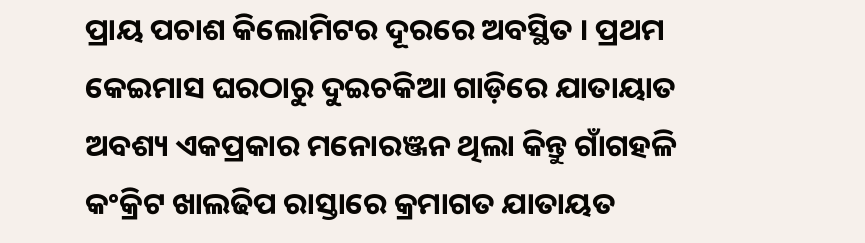ପ୍ରାୟ ପଚାଶ କିଲୋମିଟର ଦୂରରେ ଅବସ୍ଥିତ । ପ୍ରଥମ କେଇମାସ ଘରଠାରୁ ଦୁଇଚକିଆ ଗାଡ଼ିରେ ଯାତାୟାତ ଅବଶ୍ୟ ଏକପ୍ରକାର ମନୋରଞ୍ଜନ ଥିଲା କିନ୍ତୁ ଗାଁଗହଳି କଂକ୍ରିଟ ଖାଲଢିପ ରାସ୍ତାରେ କ୍ରମାଗତ ଯାତାୟତ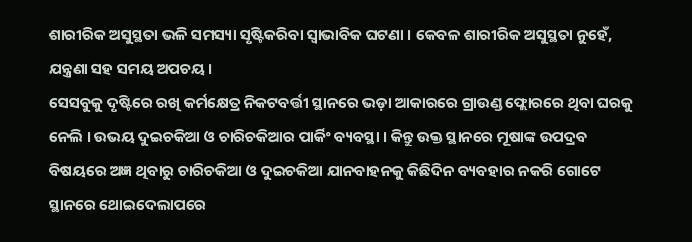ଶାରୀରିକ ଅସୁସ୍ଥତା ଭଳି ସମସ୍ୟା ସୃଷ୍ଟିକରିବା ସ୍ୱାଭାବିକ ଘଟଣା । କେବଳ ଶାରୀରିକ ଅସୁସ୍ଥତା ନୁହେଁ, ଯନ୍ତ୍ରଣା ସହ ସମୟ ଅପଚୟ ।
ସେସବୁକୁ ଦୃଷ୍ଟିରେ ରଖି କର୍ମକ୍ଷେତ୍ର ନିକଟବର୍ତ୍ତୀ ସ୍ଥାନରେ ଭଡ଼ା ଆକାରରେ ଗ୍ରାଉଣ୍ଡ ଫ୍ଲୋରରେ ଥିବା ଘରକୁ ନେଲି । ଉଭୟ ଦୁଇଚକିଆ ଓ ଚାରିଚକିଆର ପାର୍କିଂ ବ୍ୟବସ୍ଥା । କିନ୍ତୁ ଉକ୍ତ ସ୍ଥାନରେ ମୂଷାଙ୍କ ଉପଦ୍ରବ ବିଷୟରେ ଅଜ୍ଞ ଥିବାରୁ ଚାରିଚକିଆ ଓ ଦୁଇଚକିଆ ଯାନବାହନକୁ କିଛିଦିନ ବ୍ୟବହାର ନକରି ଗୋଟେ ସ୍ଥାନରେ ଥୋଇଦେଲାପରେ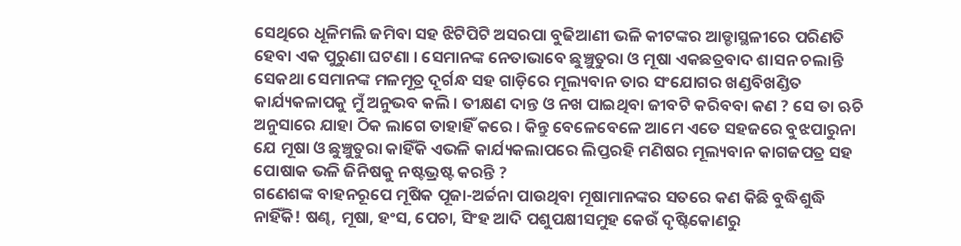ସେଥିରେ ଧୂଳିମଲି ଜମିବା ସହ ଝିଟିପିଟି ଅସରପା ବୁଢିଆଣୀ ଭଳି କୀଟଙ୍କର ଆଡ୍ଡାସ୍ଥଳୀରେ ପରିଣତି ହେବା ଏକ ପୁରୁଣା ଘଟଣା । ସେମାନଙ୍କ ନେତାଭାବେ ଛୁଞ୍ଚୁତୁରା ଓ ମୂଷା ଏକଛତ୍ରବାଦ ଶାସନ ଚଲାନ୍ତି ସେକଥା ସେମାନଙ୍କ ମଳମୂତ୍ର ଦୂର୍ଗନ୍ଧ ସହ ଗାଡ଼ିରେ ମୂଲ୍ୟବାନ ତାର ସଂଯୋଗର ଖଣ୍ଡବିଖଣ୍ଡିତ କାର୍ଯ୍ୟକଳାପକୁ ମୁଁ ଅନୁଭବ କଲି । ତୀକ୍ଷଣ ଦାନ୍ତ ଓ ନଖ ପାଇଥିବା ଜୀବଟି କରିବବା କଣ ? ସେ ତା ଋଚି ଅନୁସାରେ ଯାହା ଠିକ ଲାଗେ ତାହାହିଁ କରେ । କିନ୍ତୁ ବେଳେବେଳେ ଆମେ ଏତେ ସହଜରେ ବୁଝପାରୁନା ଯେ ମୂଷା ଓ ଛୁଞ୍ଚୁତୁରା କାହିଁକି ଏଭଳି କାର୍ଯ୍ୟକଲାପରେ ଲିପ୍ତରହି ମଣିଷର ମୂଲ୍ୟବାନ କାଗଜପତ୍ର ସହ ପୋଷାକ ଭଳି ଜିନିଷକୁ ନଷ୍ଟଭ୍ରଷ୍ଟ କରନ୍ତି ?
ଗଣେଶଙ୍କ ବାହନରୂପେ ମୂଷିକ ପୂଜା-ଅର୍ଚ୍ଚନା ପାଉଥିବା ମୂଷାମାନଙ୍କର ସତରେ କଣ କିଛି ବୁଦ୍ଧିଶୁଦ୍ଧି ନାହିଁକି! ଷଣ୍ଢ, ମୂଷା, ହଂସ, ପେଚା, ସିଂହ ଆଦି ପଶୁପକ୍ଷୀସମୁହ କେଉଁ ଦୃଷ୍ଟିକୋଣରୁ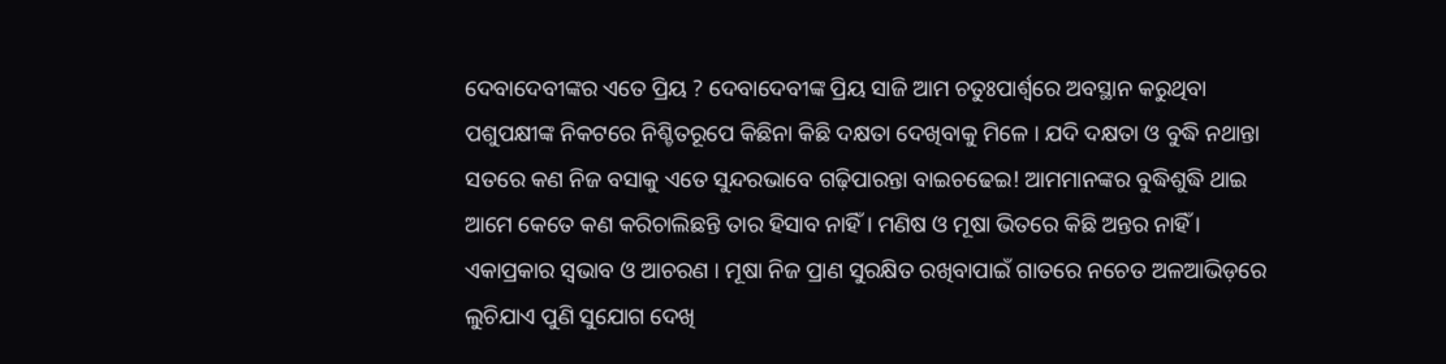ଦେବାଦେବୀଙ୍କର ଏତେ ପ୍ରିୟ ? ଦେବାଦେବୀଙ୍କ ପ୍ରିୟ ସାଜି ଆମ ଚତୁଃପାର୍ଶ୍ୱରେ ଅବସ୍ଥାନ କରୁଥିବା ପଶୁପକ୍ଷୀଙ୍କ ନିକଟରେ ନିଶ୍ଚିତରୂପେ କିଛିନା କିଛି ଦକ୍ଷତା ଦେଖିବାକୁ ମିଳେ । ଯଦି ଦକ୍ଷତା ଓ ବୁଦ୍ଧି ନଥାନ୍ତା ସତରେ କଣ ନିଜ ବସାକୁ ଏତେ ସୁନ୍ଦରଭାବେ ଗଢ଼ିପାରନ୍ତା ବାଇଚଢେଇ! ଆମମାନଙ୍କର ବୁଦ୍ଧିଶୁଦ୍ଧି ଥାଇ ଆମେ କେତେ କଣ କରିଚାଲିଛନ୍ତି ତାର ହିସାବ ନାହିଁ । ମଣିଷ ଓ ମୂଷା ଭିତରେ କିଛି ଅନ୍ତର ନାହିଁ । ଏକାପ୍ରକାର ସ୍ୱଭାବ ଓ ଆଚରଣ । ମୂଷା ନିଜ ପ୍ରାଣ ସୁରକ୍ଷିତ ରଖିବାପାଇଁ ଗାତରେ ନଚେତ ଅଳଆଭିଡ଼ରେ ଲୁଚିଯାଏ ପୁଣି ସୁଯୋଗ ଦେଖି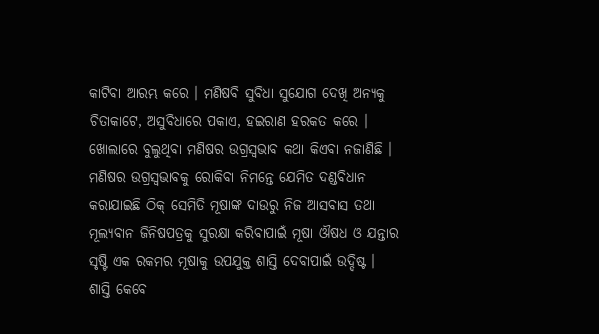କାଟିବା ଆରମ୍ଭ କରେ । ମଣିଷବି ସୁବିଧା ସୁଯୋଗ ଦେଖି ଅନ୍ୟକୁ ଚିତାକାଟେ, ଅସୁବିଧାରେ ପକାଏ, ହଇରାଣ ହରକତ କରେ । ଖୋଲାରେ ବୁଲୁଥିବା ମଣିଷର ଉଗ୍ରସ୍ୱଭାବ କଥା କିଏବା ନଜାଣିଛି । ମଣିଷର ଉଗ୍ରସ୍ୱଭାବକୁ ରୋକିବା ନିମନ୍ତେ ଯେମିତ ଦଣ୍ଡବିଧାନ କରାଯାଇଛି ଠିକ୍ ସେମିତି ମୂଷାଙ୍କ ଦାଉରୁ ନିଜ ଆସବାସ ତଥା ମୂଲ୍ୟବାନ ଜିନିଷପତ୍ରକୁ ସୁରକ୍ଷା କରିବାପାଇଁ ମୂଷା ଔଷଧ ଓ ଯନ୍ତାର ସୃଷ୍ଟି ଏକ ରକମର ମୂଷାକୁ ଉପଯୁକ୍ତ ଶାସ୍ତି ଦେବାପାଇଁ ଉଦ୍ଦିଷ୍ଟ ।
ଶାସ୍ତି କେବେ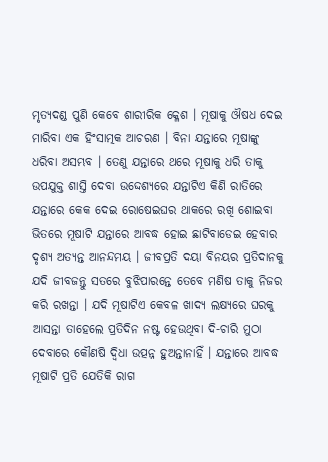ମୃତ୍ୟଦଣ୍ଡ ପୁଣି କେବେ ଶାରୀରିକ କ୍ଳେଶ । ମୂଷାକୁ ଔଷଧ ଦେଇ ମାରିବା ଏକ ହିଂସାତ୍ମକ ଆଚରଣ । ବିନା ଯନ୍ତାରେ ମୂଷାଙ୍କୁ ଧରିବା ଅସମ୍ଭବ । ତେଣୁ ଯନ୍ତାରେ ଥରେ ମୂଷାକୁ ଧରି ତାକୁ ଉପଯୁକ୍ତ ଶାସ୍ତି ଦେବା ଉଦ୍ଦେଶ୍ୟରେ ଯନ୍ତାଟିଏ କିଣି ରାତିରେ ଯନ୍ତାରେ କେକ ଦେଇ ରୋଷେଇଘର ଥାକରେ ରଖି ଶୋଇବା ଭିତରେ ମୂଷାଟି ଯନ୍ତାରେ ଆବଦ୍ଧ ହୋଇ ଛାଟିବାଡେଇ ହେବାର ଦୃଶ୍ୟ ଅତ୍ୟନ୍ତ ଆନନ୍ଦମୟ । ଜୀବପ୍ରତି ଦୟା ବିନୟର ପ୍ରତିଦାନକୁ ଯଦି ଜୀବଜନ୍ତୁ ସତରେ ବୁଝିପାରନ୍ତେ ତେବେ ମଣିଷ ତାକୁ ନିଜର କରି ରଖନ୍ତା । ଯଦି ମୂଷାଟିଏ କେବଳ ଖାଦ୍ୟ ଲକ୍ଷ୍ୟରେ ଘରକୁ ଆସନ୍ତା ତାହେଲେ ପ୍ରତିଦିନ ନଷ୍ଟ ହେଉଥିବା ଦି-ଚାରି ମୁଠା ଦେବାରେ କୌଣଷି ଦ୍ୱିଧା ଉତ୍ପନ୍ନ ହୁଅନ୍ତାନାହିଁ । ଯନ୍ତାରେ ଆବଦ୍ଧ ମୂଷାଟି ପ୍ରତି ଯେତିକି ରାଗ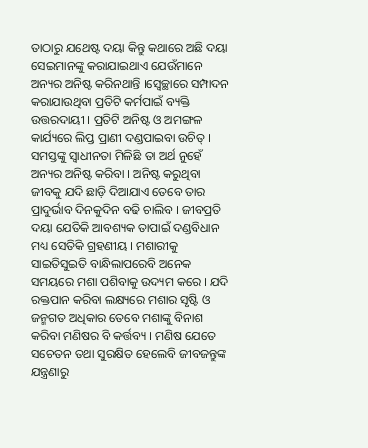ତାଠାରୁ ଯଥେଷ୍ଟ ଦୟା କିନ୍ତୁ କଥାରେ ଅଛି ଦୟା ସେଇମାନଙ୍କୁ କରାଯାଇଥାଏ ଯେଉଁମାନେ ଅନ୍ୟର ଅନିଷ୍ଟ କରିନଥାନ୍ତି ।ସ୍ୱେଚ୍ଛାରେ ସମ୍ପାଦନ କରାଯାଉଥିବା ପ୍ରତିଟି କର୍ମପାଇଁ ବ୍ୟକ୍ତି ଉତ୍ତରଦାୟୀ । ପ୍ରତିଟି ଅନିଷ୍ଟ ଓ ଅମଙ୍ଗଳ କାର୍ଯ୍ୟରେ ଲିପ୍ତ ପ୍ରାଣୀ ଦଣ୍ଡପାଇବା ଉଚିତ୍ । ସମସ୍ତଙ୍କୁ ସ୍ୱାଧୀନତା ମିଳିଛି ତା ଅର୍ଥ ନୁହେଁ ଅନ୍ୟର ଅନିଷ୍ଟ କରିବା । ଅନିଷ୍ଟ କରୁଥିବା ଜୀବକୁ ଯଦି ଛାଡ଼ି ଦିଆଯାଏ ତେବେ ତାର ପ୍ରାଦୁର୍ଭାବ ଦିନକୁଦିନ ବଢି ଚାଲିବ । ଜୀବପ୍ରତି ଦୟା ଯେତିକି ଆବଶ୍ୟକ ତାପାଇଁ ଦଣ୍ଡବିଧାନ ମଧ୍ୟ ସେତିକି ଗ୍ରହଣୀୟ । ମଶାରୀକୁ ସାଇତିସୁଇତି ବାନ୍ଧିଲାପରେବି ଅନେକ ସମୟରେ ମଶା ପଶିବାକୁ ଉଦ୍ୟମ କରେ । ଯଦି ରକ୍ତପାନ କରିବା ଲକ୍ଷ୍ୟରେ ମଶାର ସୃଷ୍ଟି ଓ ଜନ୍ମଗତ ଅଧିକାର ତେବେ ମଶାଙ୍କୁ ବିନାଶ କରିବା ମଣିଷର ବି କର୍ତ୍ତବ୍ୟ । ମଣିଷ ଯେତେ ସଚେତନ ତଥା ସୁରକ୍ଷିତ ହେଲେବି ଜୀବଜନ୍ତୁଙ୍କ ଯନ୍ତ୍ରଣାରୁ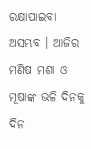ରକ୍ଷାପାଇବା ଅସମ୍ଭବ । ଆଜିର ମଣିଷ ମଶା ଓ ମୂଷାଙ୍କ ଭଳି ଦିନକୁ ଦିନ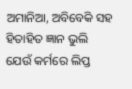ଅମାନିଆ, ଅବିବେକି ସହ ହିତାହିତ ଜ୍ଞାନ ଭୁଲି ଯେଉଁ କର୍ମରେ ଲିପ୍ତ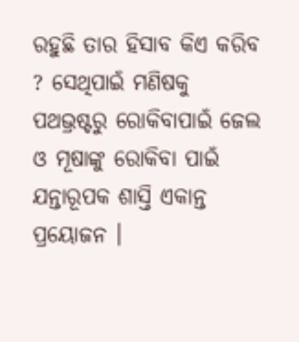ରହୁଛି ତାର ହିସାବ କିଏ କରିବ ? ସେଥିପାଇଁ ମଣିଷକୁ ପଥଭ୍ରଷ୍ଟରୁ ରୋକିବାପାଇଁ ଜେଲ ଓ ମୂଷାଙ୍କୁ ରୋକିବା ପାଇଁ ଯନ୍ତାରୂପକ ଶାସ୍ତି ଏକାନ୍ତ ପ୍ରୟୋଜନ ।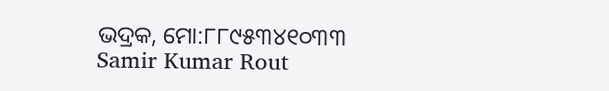ଭଦ୍ରକ, ମୋ:୮୮୯୫୩୪୧୦୩୩
Samir Kumar Rout